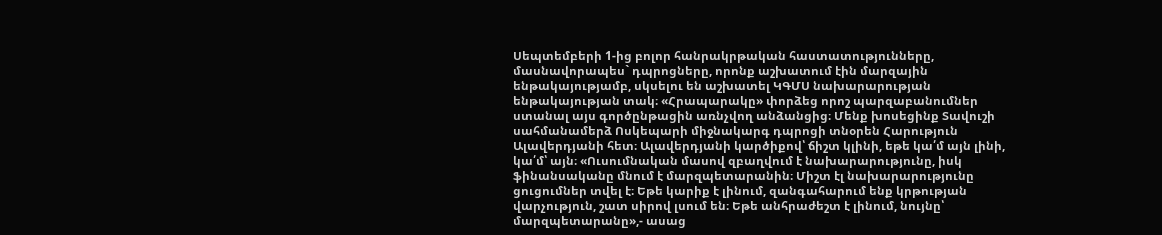Սեպտեմբերի 1-ից բոլոր հանրակրթական հաստատությունները, մասնավորապես` դպրոցները, որոնք աշխատում էին մարզային ենթակայությամբ, սկսելու են աշխատել ԿԳՄՍ նախարարության ենթակայության տակ։ «Հրապարակը» փորձեց որոշ պարզաբանումներ ստանալ այս գործընթացին առնչվող անձանցից։ Մենք խոսեցինք Տավուշի սահմանամերձ Ոսկեպարի միջնակարգ դպրոցի տնօրեն Հարություն Ալավերդյանի հետ։ Ալավերդյանի կարծիքով՝ ճիշտ կլինի, եթե կա՛մ այն լինի, կա՛մ՝ այն։ «Ուսումնական մասով զբաղվում է նախարարությունը, իսկ ֆինանսականը մնում է մարզպետարանին։ Միշտ էլ նախարարությունը ցուցումներ տվել է։ Եթե կարիք է լինում, զանգահարում ենք կրթության վարչություն, շատ սիրով լսում են։ Եթե անհրաժեշտ է լինում, նույնը՝ մարզպետարանը»,- ասաց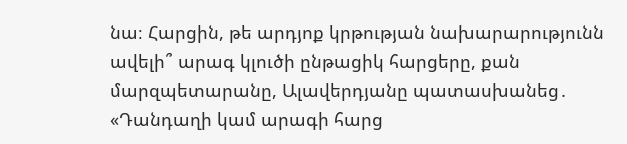նա։ Հարցին, թե արդյոք կրթության նախարարությունն ավելի՞ արագ կլուծի ընթացիկ հարցերը, քան մարզպետարանը, Ալավերդյանը պատասխանեց․ «Դանդաղի կամ արագի հարց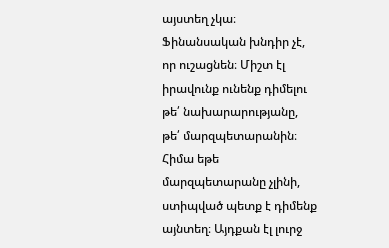այստեղ չկա։ Ֆինանսական խնդիր չէ, որ ուշացնեն։ Միշտ էլ իրավունք ունենք դիմելու թե՛ նախարարությանը, թե՛ մարզպետարանին։ Հիմա եթե մարզպետարանը չլինի, ստիպված պետք է դիմենք այնտեղ։ Այդքան էլ լուրջ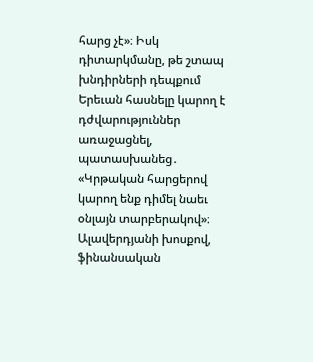հարց չէ»։ Իսկ դիտարկմանը, թե շտապ խնդիրների դեպքում Երեւան հասնելը կարող է դժվարություններ առաջացնել, պատասխանեց․ «Կրթական հարցերով կարող ենք դիմել նաեւ օնլայն տարբերակով»։ Ալավերդյանի խոսքով, ֆինանսական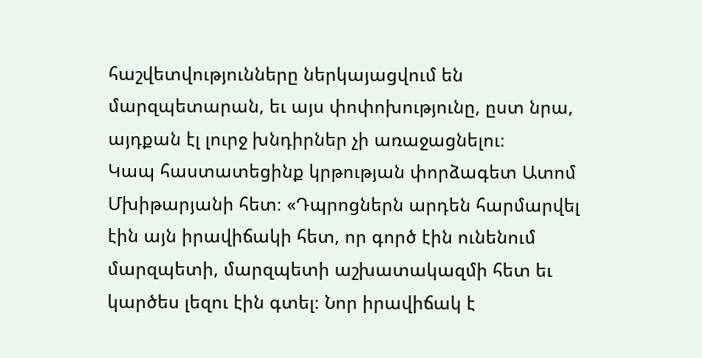հաշվետվությունները ներկայացվում են մարզպետարան, եւ այս փոփոխությունը, ըստ նրա, այդքան էլ լուրջ խնդիրներ չի առաջացնելու։
Կապ հաստատեցինք կրթության փորձագետ Ատոմ Մխիթարյանի հետ։ «Դպրոցներն արդեն հարմարվել էին այն իրավիճակի հետ, որ գործ էին ունենում մարզպետի, մարզպետի աշխատակազմի հետ եւ կարծես լեզու էին գտել։ Նոր իրավիճակ է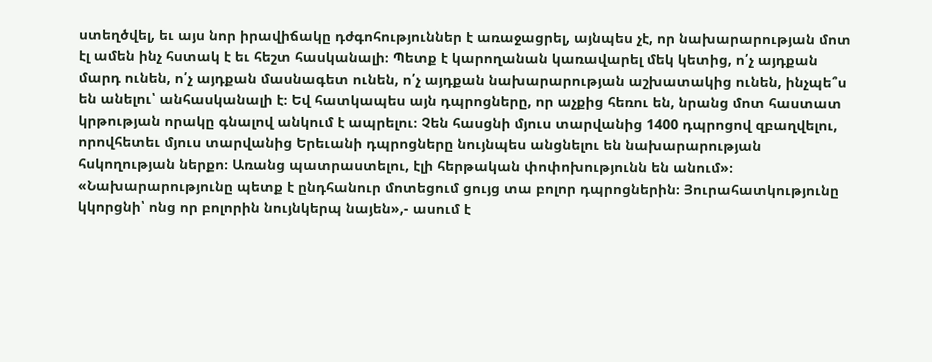ստեղծվել, եւ այս նոր իրավիճակը դժգոհություններ է առաջացրել, այնպես չէ, որ նախարարության մոտ էլ ամեն ինչ հստակ է եւ հեշտ հասկանալի։ Պետք է կարողանան կառավարել մեկ կետից, ո՛չ այդքան մարդ ունեն, ո՛չ այդքան մասնագետ ունեն, ո՛չ այդքան նախարարության աշխատակից ունեն, ինչպե՞ս են անելու՝ անհասկանալի է։ Եվ հատկապես այն դպրոցները, որ աչքից հեռու են, նրանց մոտ հաստատ կրթության որակը գնալով անկում է ապրելու։ Չեն հասցնի մյուս տարվանից 1400 դպրոցով զբաղվելու, որովհետեւ մյուս տարվանից Երեւանի դպրոցները նույնպես անցնելու են նախարարության հսկողության ներքո։ Առանց պատրաստելու, էլի հերթական փոփոխությունն են անում»։
«Նախարարությունը պետք է ընդհանուր մոտեցում ցույց տա բոլոր դպրոցներին։ Յուրահատկությունը կկորցնի՝ ոնց որ բոլորին նույնկերպ նայեն»,- ասում է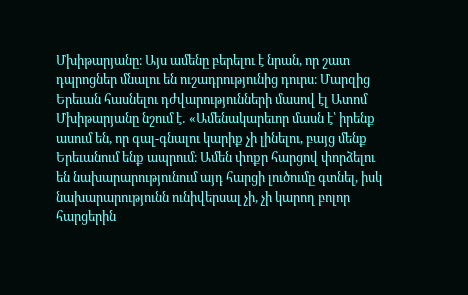Մխիթարյանը։ Այս ամենը բերելու է նրան, որ շատ դպրոցներ մնալու են ուշադրությունից դուրս։ Մարզից Երեւան հասնելու դժվարությունների մասով էլ Ատոմ Մխիթարյանը նշում է․ «Ամենակարեւոր մասն է՝ իրենք ասում են, որ գալ-գնալու կարիք չի լինելու, բայց մենք Երեւանում ենք ապրում։ Ամեն փոքր հարցով փորձելու են նախարարությունում այդ հարցի լուծումը գտնել, իսկ նախարարությունն ունիվերսալ չի, չի կարող բոլոր հարցերին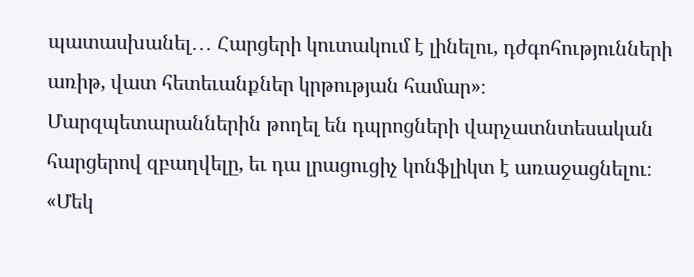պատասխանել․․․ Հարցերի կուտակում է լինելու, դժգոհությունների առիթ, վատ հետեւանքներ կրթության համար»։ Մարզպետարաններին թողել են դպրոցների վարչատնտեսական հարցերով զբաղվելը, եւ դա լրացուցիչ կոնֆլիկտ է առաջացնելու։
«Մեկ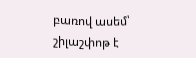բառով ասեմ՝ շիլաշփոթ է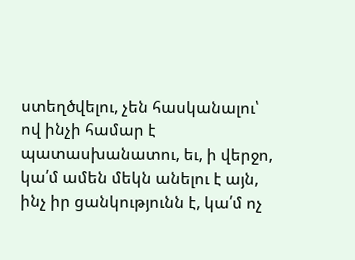ստեղծվելու, չեն հասկանալու՝ ով ինչի համար է պատասխանատու, եւ, ի վերջո, կա՛մ ամեն մեկն անելու է այն, ինչ իր ցանկությունն է, կա՛մ ոչ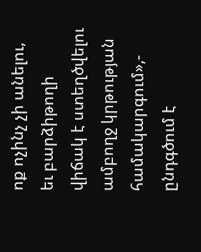ոք ոչինչ չի անելու, եւ բարձիթողի վիճակ է ստեղծվելու ամբողջ կրթության համակարգում»,- ընդգծում է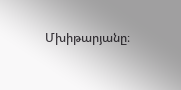Մխիթարյանը։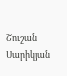Շուշան Սարիկյան